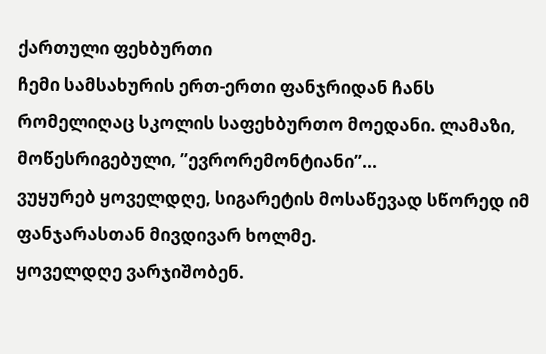ქართული ფეხბურთი
ჩემი სამსახურის ერთ-ერთი ფანჯრიდან ჩანს რომელიღაც სკოლის საფეხბურთო მოედანი. ლამაზი, მოწესრიგებული, ”ევრორემონტიანი”...
ვუყურებ ყოველდღე, სიგარეტის მოსაწევად სწორედ იმ ფანჯარასთან მივდივარ ხოლმე.
ყოველდღე ვარჯიშობენ.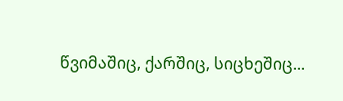წვიმაშიც, ქარშიც, სიცხეშიც...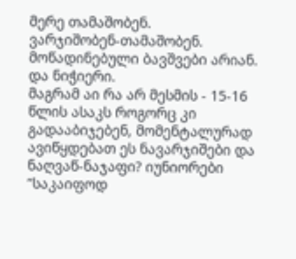მერე თამაშობენ.
ვარჯიშობენ-თამაშობენ.
მოწადინებული ბავშვები არიან. და ნიჭიერი.
მაგრამ აი რა არ მესმის - 15-16 წლის ასაკს როგორც კი გადააბიჯებენ, მომენტალურად ავიწყდებათ ეს ნავარჯიშები და ნაღვაწ-ნაჯაფი? იუნიორები ”საკაიფოდ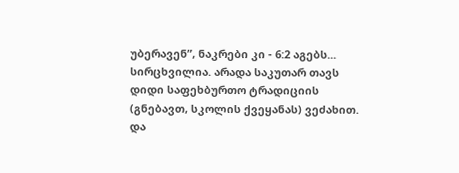უბერავენ”, ნაკრები კი - 6:2 აგებს...
სირცხვილია. არადა საკუთარ თავს დიდი საფეხბურთო ტრადიციის (გნებავთ, სკოლის ქვეყანას) ვეძახით. და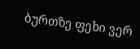ბურთზე ფეხი ვერ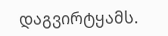დაგვირტყამს.